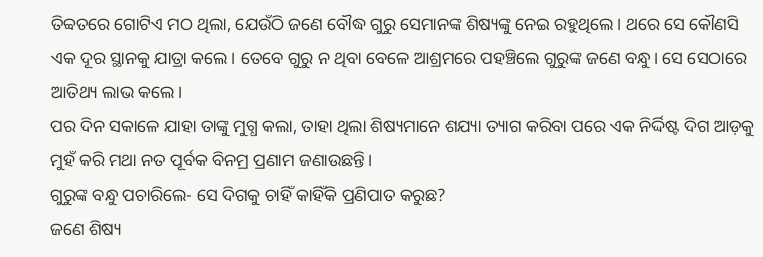ତିବ୍ବତରେ ଗୋଟିଏ ମଠ ଥିଲା, ଯେଉଁଠି ଜଣେ ବୌଦ୍ଧ ଗୁରୁ ସେମାନଙ୍କ ଶିଷ୍ୟଙ୍କୁ ନେଇ ରହୁଥିଲେ। ଥରେ ସେ କୌଣସି ଏକ ଦୂର ସ୍ଥାନକୁ ଯାତ୍ରା କଲେ। ତେବେ ଗୁରୁ ନ ଥିବା ବେଳେ ଆଶ୍ରମରେ ପହଞ୍ଚିଲେ ଗୁରୁଙ୍କ ଜଣେ ବନ୍ଧୁ। ସେ ସେଠାରେ ଆତିଥ୍ୟ ଲାଭ କଲେ।
ପର ଦିନ ସକାଳେ ଯାହା ତାଙ୍କୁ ମୁଗ୍ଧ କଲା, ତାହା ଥିଲା ଶିଷ୍ୟମାନେ ଶଯ୍ୟା ତ୍ୟାଗ କରିବା ପରେ ଏକ ନିର୍ଦ୍ଦିଷ୍ଟ ଦିଗ ଆଡ଼କୁ ମୁହଁ କରି ମଥା ନତ ପୂର୍ବକ ବିନମ୍ର ପ୍ରଣାମ ଜଣାଉଛନ୍ତି।
ଗୁରୁଙ୍କ ବନ୍ଧୁ ପଚାରିଲେ- ସେ ଦିଗକୁ ଚାହିଁ କାହିଁକି ପ୍ରଣିପାତ କରୁଛ?
ଜଣେ ଶିଷ୍ୟ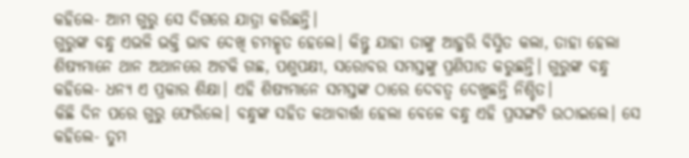କହିଲେ- ଆମ ଗୁରୁ ସେ ଦିଗରେ ଯାତ୍ରା କରିଛନ୍ତି।
ଗୁରୁଙ୍କ ବନ୍ଧୁ ଏଭଳି ଭକ୍ତି ଭାବ ଦେଖି ଚମତ୍କୃତ ହେଲେ। କିନ୍ତୁ ଯାହା ତାଙ୍କୁ ଆହୁରି ବିସ୍ମିତ କଲା, ତାହା ହେଲା ଶିଷ୍ୟମାନେ ଥାନ ଅଥାନରେ ଅଟକି ଗଛ, ପଶୁପକ୍ଷୀ, ସରୋବର ସମସ୍ତଙ୍କୁ ପ୍ରଣିପାତ କରୁଛନ୍ତି। ଗୁରୁଙ୍କ ବନ୍ଧୁ କହିଲେ- ଧନ୍ୟ ଏ ପ୍ରକାର ଶିକ୍ଷା। ଏହି ଶିଷ୍ୟମାନେ ସମସ୍ତଙ୍କ ଠାରେ ଦେବତ୍ବ ଦେଖୁଛନ୍ତି ନିଶ୍ଚିତ।
କିଛି ଦିନ ପରେ ଗୁରୁ ଫେରିଲେ। ବନ୍ଧୁଙ୍କ ସହିତ କଥାବାର୍ତ୍ତା ହେଲା ବେଳେ ବନ୍ଧୁ ଏହି ପ୍ରସଙ୍ଗଟି ଉଠାଇଲେ। ସେ କହିଲେ- ତୁମ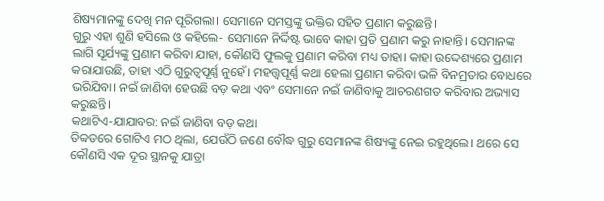ଶିଷ୍ୟମାନଙ୍କୁ ଦେଖି ମନ ପୂରିଗଲା। ସେମାନେ ସମସ୍ତଙ୍କୁ ଭକ୍ତିର ସହିତ ପ୍ରଣାମ କରୁଛନ୍ତି।
ଗୁରୁ ଏହା ଶୁଣି ହସିଲେ ଓ କହିଲେ- ସେମାନେ ନିର୍ଦ୍ଦିଷ୍ଟ ଭାବେ କାହା ପ୍ରତି ପ୍ରଣାମ କରୁ ନାହାନ୍ତି। ସେମାନଙ୍କ ଲାଗି ସୂର୍ଯ୍ୟଙ୍କୁ ପ୍ରଣାମ କରିବା ଯାହା, କୌଣସି ଫୁଲକୁ ପ୍ରଣାମ କରିବା ମଧ୍ୟ ତାହା। କାହା ଉଦ୍ଦେଶ୍ୟରେ ପ୍ରଣାମ କରାଯାଉଛି, ତାହା ଏଠି ଗୁରୁତ୍ବପୂର୍ଣ୍ଣ ନୁହେଁ। ମହତ୍ତ୍ବପୂର୍ଣ୍ଣ କଥା ହେଲା ପ୍ରଣାମ କରିବା ଭଳି ବିନମ୍ରତାର ବୋଧରେ ଭରିଯିବା। ନଇଁ ଜାଣିବା ହେଉଛି ବଡ଼ କଥା ଏବଂ ସେମାନେ ନଇଁ ଜାଣିବାକୁ ଆଚରଣଗତ କରିବାର ଅଭ୍ୟାସ କରୁଛନ୍ତି।
କଥାଟିଏ-ଯାଯାବର: ନଇଁ ଜାଣିବା ବଡ଼ କଥା
ତିବ୍ବତରେ ଗୋଟିଏ ମଠ ଥିଲା, ଯେଉଁଠି ଜଣେ ବୌଦ୍ଧ ଗୁରୁ ସେମାନଙ୍କ ଶିଷ୍ୟଙ୍କୁ ନେଇ ରହୁଥିଲେ। ଥରେ ସେ କୌଣସି ଏକ ଦୂର ସ୍ଥାନକୁ ଯାତ୍ରା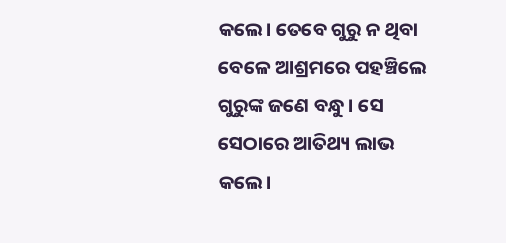କଲେ। ତେବେ ଗୁରୁ ନ ଥିବା ବେଳେ ଆଶ୍ରମରେ ପହଞ୍ଚିଲେ ଗୁରୁଙ୍କ ଜଣେ ବନ୍ଧୁ। ସେ ସେଠାରେ ଆତିଥ୍ୟ ଲାଭ କଲେ।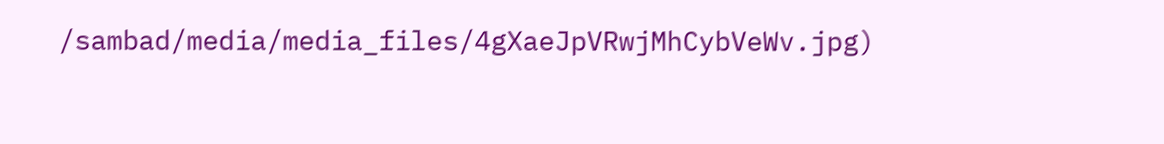/sambad/media/media_files/4gXaeJpVRwjMhCybVeWv.jpg)